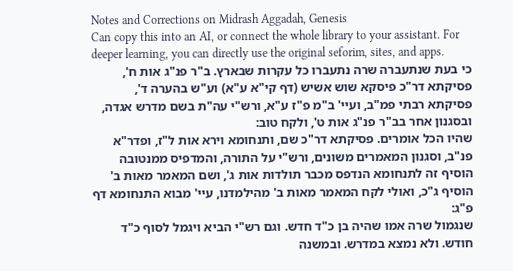Notes and Corrections on Midrash Aggadah, Genesis
Can copy this into an AI, or connect the whole library to your assistant. For deeper learning, you can directly use the original seforim, sites, and apps.
כי בעת שנתעברה שרה נתעברו כל עקרות שבארץ. ב"ר פנ"ג אות ח', פסיקתא דר"כ פיסקא שוש אשיש (דף קי"א ע"א) וע"ש בהערה ד', פסיקתא רבתי פמ"ב, ועיי' ב"מ פ"ז ע"א, ורש"י עה"ת בשם מדרש אגדה, ובסגנון אחר בב"ר פנ"ג אות ט', ולקח טוב:
שהיו הכל אומרים. פסיקתא דר"כ שם, ותנחומא וירא אות ל"ז, ופדר"א פנ"ב, וסגנון המאמרים משונים, ורש"י על התורה, והמדפיס ממנטובה הוסיף זה לתנחומא הנדפס מכבר תולדות אות ג', ושם המאמר מאות ב' הוסיף ג"כ, ואולי לקח המאמר מאות ב' מהילמדנו, עיי' מבוא התנחומא דף פ"ג:
שנגמול שרה אמו שהיה בן כ"ד חדש. וגם רש"י הביא ויגמל לסוף כ"ד חודש. ולא נמצא במדרש. ובמשנה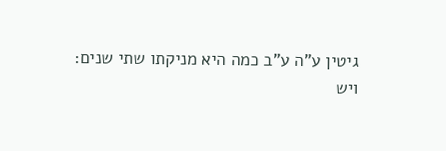גיטין ע"ה ע"ב כמה היא מניקתו שתי שנים:
ויש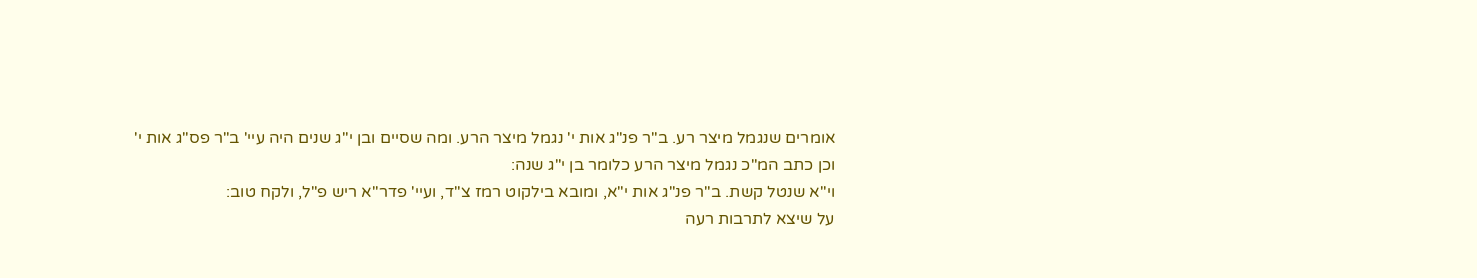אומרים שנגמל מיצר רע. ב"ר פנ"ג אות י' נגמל מיצר הרע. ומה שסיים ובן י"ג שנים היה עיי' ב"ר פס"ג אות י' וכן כתב המ"כ נגמל מיצר הרע כלומר בן י"ג שנה:
וי"א שנטל קשת. ב"ר פנ"ג אות י"א, ומובא בילקוט רמז צ"ד, ועיי' פדר"א ריש פ"ל, ולקח טוב:
על שיצא לתרבות רעה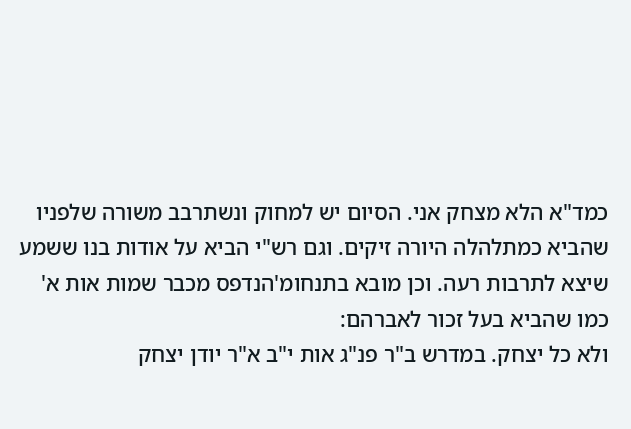כמד"א הלא מצחק אני. הסיום יש למחוק ונשתרבב משורה שלפניו שהביא כמתלהלה היורה זיקים. וגם רש"י הביא על אודות בנו ששמע שיצא לתרבות רעה. וכן מובא בתנחומ'הנדפס מכבר שמות אות א' כמו שהביא בעל זכור לאברהם:
ולא כל יצחק. במדרש ב"ר פנ"ג אות י"ב א"ר יודן יצחק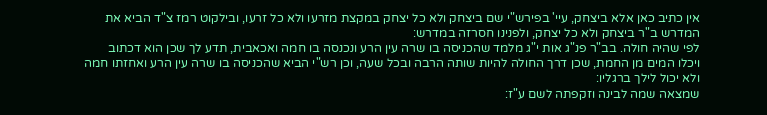אין כתיב כאן אלא ביצחק, עיי' בפירש"י שם ביצחק ולא כל יצחק במקצת מזרעו ולא כל זרעו, ובילקוט רמז צ"ד הביא את המדרש ב"ר ביצחק ולא כל יצחק, ולפנינו חסרזה במדרש:
לפי שהיה חולה. בב"ר פנ"ג אות י"ג מלמד שהכניסה בו שרה עין הרע ונכנסה בו חמה ואכאבית, תדע לך שכן הוא דכתוב ויכלו המים מן החמת, שכן דרך החולה להיות שותה הרבה ובכל שעה, וכן רש"י הביא שהכניסה בו שרה עין הרע ואחזתו חמה ולא יכול לילך ברגליו:
שמצאה שמה לבינה וזקפתה לשם ע"ז: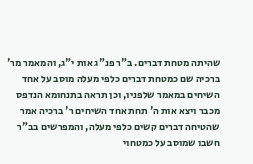שהיתה מטחת דברים. ב"ר פנ"ג אות י"ג, והמאמר מר' ברכיה שם כמטחת דברים כלפי מעלה מוסב על אחד השיחים במאמר שלפניו, וכן תראה בתנחומא הנדפס מכבר ויצא אות ה' תחת אחד השיחים ר' ברכיה אמר שהטיחה דברים קשים כלפי מעלה, והמפרשים בב"ר חשבו שמוסב על כמטחוי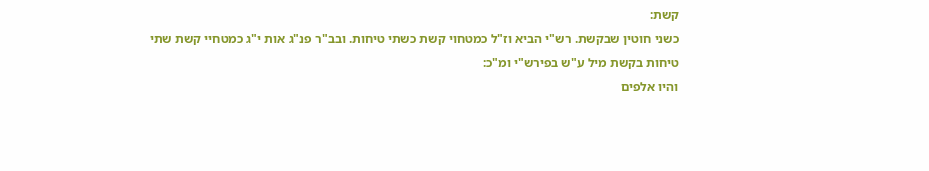קשת:
כשני חוטין שבקשת. רש"י הביא וז"ל כמטחוי קשת כשתי טיחות. ובב"ר פנ"ג אות י"ג כמטחיי קשת שתי טיחות בקשת מיל ע"ש בפירש"י ומ"כ:
והיו אלפים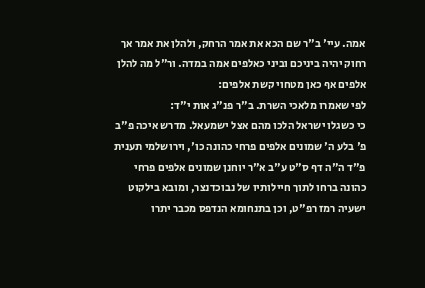אמה. עיי' ב"ר שם הכא את אמר הרחק, ולהלן את אמר אך רחוק יהיה ביניכם וביני כאלפים אמה במדה. ור"ל מה להלן אלפים אף כאן מטחוי קשת אלפים:
לפי שאמרו מלאכי השרת. ב"ר פנ"ג אות י"ד:
כי כשגלו ישראל הלכו מהם אצל ישמעאל. מדרש איכה פ"ב פ' בלע ה' שמונים אלפים פרחי כהונה כו', וירושלמי תענית פ"ד ה"ה דף ס"ט ע"ב א"ר יוחנן שמונים אלפים פרחי כהונה ברחו לתוך חיילותיו של נבוכדנצר, ומובא בילקוט ישעיה רמז רפ"ט, וכן בתנחומא הנדפס מכבר יתרו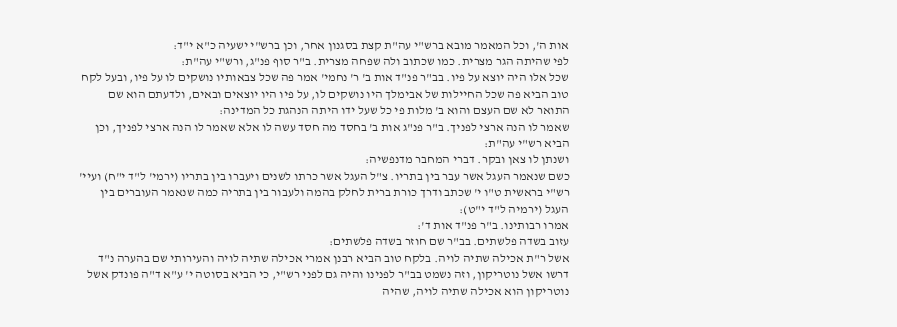אות ה', וכל המאמר מובא ברש"י עה"ת קצת בסגנון אחר, וכן ברש"י ישעיה כ"א י"ד:
לפי שהיתה הגר מצרית. כמו שכתוב ולה שפחה מצרית. ב"ר סוף פנ"ג, ורש"י עה"ת:
שכל אלו היה יוצא על פיו. בב"ר פנ"ד אות ב' ר' נחמי' אמר פה שכל צבאותיו נושקים לו על פיו, ובעל לקח טוב הביא פה שכל החיילות של אבימלך היו נושקים לו, על פיו היו יוצאים ובאים, ולדעתם הוא שם התואר לא שם העצם והוא ב' מלות פי כל שעל ידו היתה הנהגת כל המדינה:
שאמר לו הנה ארצי לפניך. ב"ר פנ"ג אות ב' בחסד מה חסד עשה לו אלא שאמר לו הנה ארצי לפניך, וכן הביא רש"י עה"ת:
ושנתן לו צאן ובקר. דברי המחבר מדנפשיה:
כשם שנאמר העגל אשר עבר בין בתריו. צ"ל העגל אשר כרתו לשנים ויעברו בין בתריו (ירמי' ל"ד י"ח) ועיי' רש"י בראשית ט"ו י' שכתב ודרך כורת ברית לחלק בהמה ולעבור בין בתריה כמה שנאמר העוברים בין העגל (ירמיה ל"ד י"ט):
אמרו רבותינו. ב"ר פנ"ד אות ד':
עזוב בשדה פלשתים. בב"ר שם חוזר בשדה פלשתים:
אשל ר"ת אכילה שתיה לויה. בלקח טוב הביא רבנן אמרי אכילה שתיה לויה והעירותי שם בהערה נ"ד דרשו אשל נוטריקון, וזה נשמט בב"ר לפנינו והיה גם לפני רש"י, כי הביא בסוטה י' ע"א ד"ה פונדק אשל נוטריקון הוא אכילה שתיה לויה, שהיה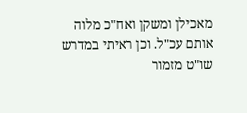מאכילן ומשקן ואח"כ מלוה אותם עכ"ל. וכן ראיתי במדרש שו"ט מזמור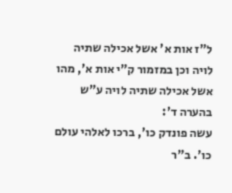ל"ז אות א' אשל אכילה שתיה לויה וכן במזמור ק"י אות א', מהו אשל אכילה שתיה לויה ע"ש בהערה ד':
עשה פונדק כו', ברכו לאלהי עולם כו'. ב"ר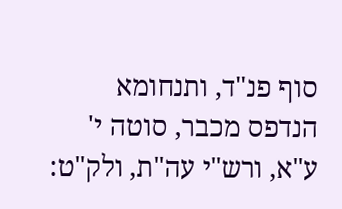סוף פנ"ד, ותנחומא הנדפס מכבר, סוטה י' ע"א, ורש"י עה"ת, ולק"ט: